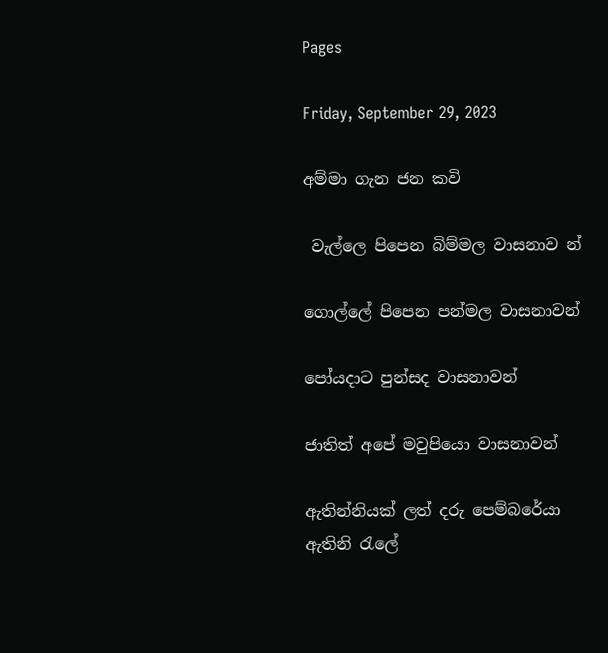Pages

Friday, September 29, 2023

අම්මා ගැන ජන කවි

 වැල්ලෙ පිපෙන බිම්මල වාසනාව න්

ගොල්ලේ පිපෙන පන්මල වාසනාවන්

පෝයදාට පුන්සද වාසනාවන්

ජාතිත් අපේ මවුපියො වාසනාවන්

ඇතින්නියක් ලත් දරු පෙම්බරේයා
ඇතිනි රැලේ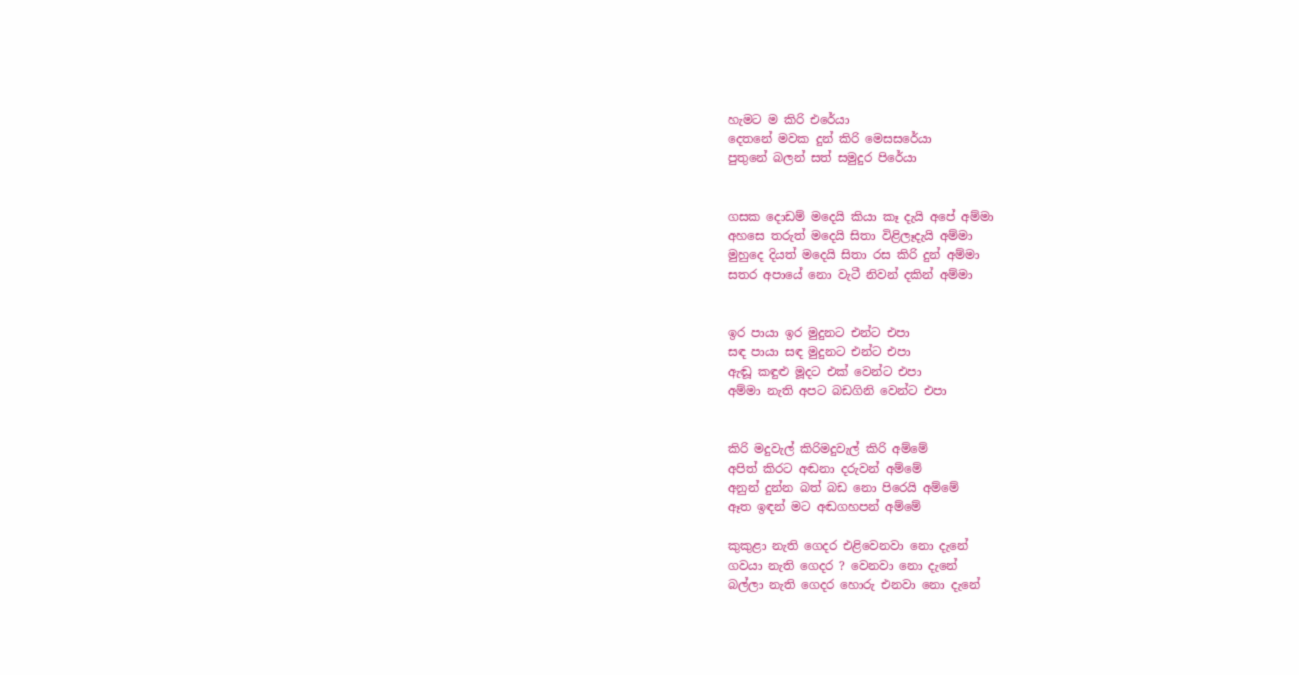හැමට ම කිරි එරේයා
දෙතනේ මවක දුන් කිරි මෙසසරේයා
පුතුනේ බලන් සත් සමුදුර පිරේයා


ගසක දොඩම් මදෙයි කියා කෑ දැයි අපේ අම්මා
අහසෙ තරුත් මදෙයි සිතා විළිලෑදැයි අම්මා
මුහුදෙ දියත් මදෙයි සිතා රස කිරි දුන් අම්මා
සතර අපායේ නො වැටී නිවන් දකින් අම්මා


ඉර පායා ඉර මුදුනට එන්ට එපා
සඳ පායා සඳ මුදුනට එන්ට එපා
ඇඬූ කඳුළු මූදට එක් වෙන්ට එපා
අම්මා නැති අපට බඩගිනි වෙන්ට එපා


කිරි මදුවැල් කිරිමදුවැල් කිරි අම්මේ
අපිත් කිරට අඬනා දරුවන් අම්මේ
අනුන් දුන්න බත් බඩ නො පිරෙයි අම්මේ
ඈත ඉඳන් මට අඬගහපන් අම්මේ

කුකුළා නැති ගෙදර එළිවෙනවා නො දැනේ
ගවයා නැති ගෙදර ? වෙනවා නො දැනේ
බල්ලා නැති ගෙදර හොරු එනවා නො දැනේ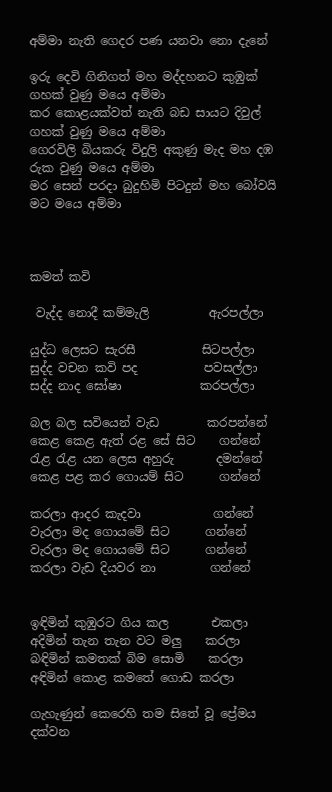අම්මා නැති ගෙදර පණ යනවා නො දැනේ

ඉරු දෙවි ගිනිගත් මහ මද්දහනට කුඹුක් ගහක් වුණු මයෙ අම්මා
කර කොළයක්වත් නැති බඩ සායට දිවුල් ගහක් වුණු මයෙ අම්මා
ගෙරවිලි බියකරු විදුලි අකුණු මැද මහ දඹ රුක වුණු මයෙ අම්මා
මර සෙන් පරදා බුදුහිමි පිටදුන් මහ බෝවයි මට මයෙ අම්මා



කමත් කවි

 වැද්ද නොදී කම්මැලි          ඇරපල්ලා

යුද්ධ ලෙසට සැරසී           සිටපල්ලා
සුද්ද වචන කවි පද           පවසල්ලා
සද්ද නාද ඝෝෂා             කරපල්ලා

බල බල සවියෙන් වැඩ        කරපන්නේ
කෙළ කෙළ ඇත් රළ සේ සිට    ගන්නේ
රැළ රැළ යන ලෙස අහුරු       දමන්නේ
කෙළ පළ කර ගොයම් සිට      ගන්නේ

කරලා ආදර කැදවා            ගන්නේ
වැරලා මද ගොයමේ සිට      ගන්නේ
වැරලා මද ගොයමේ සිට      ගන්නේ
කරලා වැඩ දියවර නා         ගන්නේ


ඉඳිමින් කුඹුරට ගිය කල       එකලා
අදිමින් තැන තැන වට මලු    කරලා
බඳිමින් කමතක් බිම සොමි    කරලා
අඳිමින් කොළ කමතේ ගොඩ කරලා

ගැහැණුන් කෙරෙහි තම සිතේ වූ ප්‍රේමය දක්වන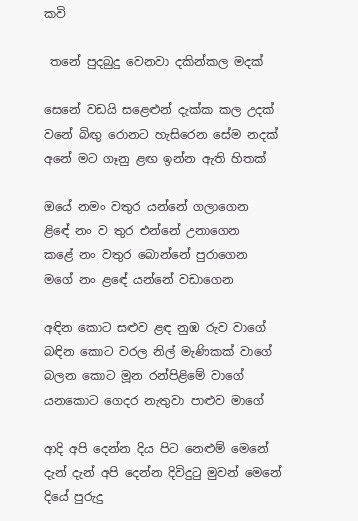කවි

 තනේ පුදබුදු වෙනවා දකින්කල මදක්

සෙනේ වඩයි සළෙ‍‍ළුන් දැක්ක කල උදක්
වනේ බිඟු රොනට හැසිරෙන සේම නදක්
අනේ මට ගෑනු ළඟ ඉන්න ඇති හිතක්

ඔයේ නමං වතුර යන්නේ ගලාගෙන
ළිඳේ නං ව තුර එන්නේ උනාගෙන
කළේ නං වතුර බොන්නේ පුරාගෙන
මගේ නං ළඳේ යන්නේ වඩාගෙන

අඳින කොට ස‍ළුව ළඳ නුඹ රුව වාගේ
බඳින කොට වරල නිල් මැණිකක් වාගේ
බලන කොට මූන රන්පිළිමේ වාගේ
යනකොට ගෙදර නැතුවා පාළුව මාගේ

ආදි අපි දෙන්න දිය පිට නෙ‍ළුම් මෙනේ
දැන් දැන් අපි දෙන්න දිවිදුටු මුවන් මෙනේ
දියේ පුරුදු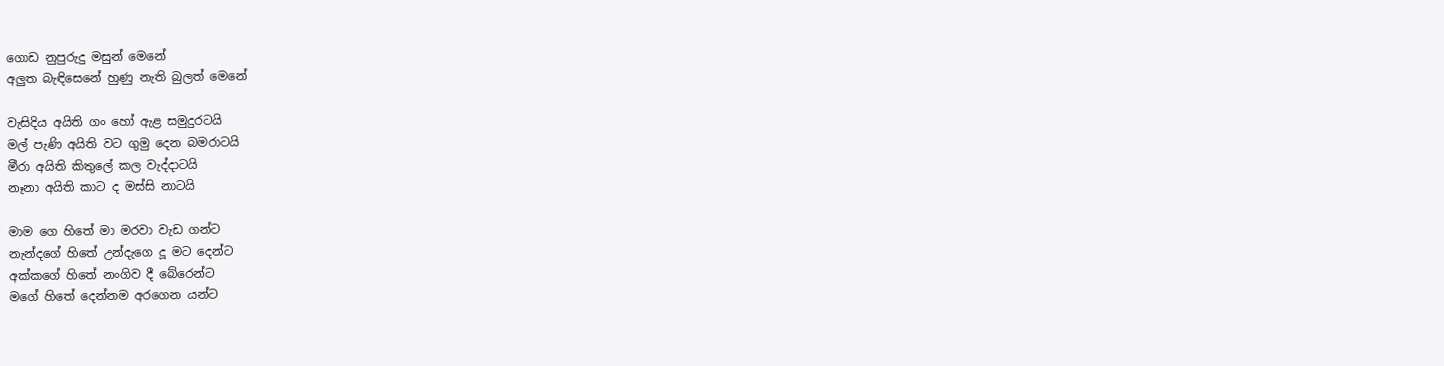ගොඩ නුපුරුදු මසුන් මෙනේ
අලුත බැඳිසෙනේ හුණු නැති බුලත් මෙනේ

වැසිදිය අයිති ගං හෝ ඇළ සමුදුරටයි
මල් පැණි අයිති වට ගුමු දෙන බමරාටයි
මීරා අයිති කිතුලේ කල වැද්දාටයි
නෑනා අයිති කාට ද මස්සි නාටයි

මාම ගෙ හිතේ මා මරවා වැඩ ගන්ට
නැන්දගේ හිතේ උන්දැගෙ දූ මට දෙන්ට
අක්කගේ හිතේ නංගිව දී බේරෙන්ට
මගේ හිතේ දෙන්නම අරගෙන යන්ට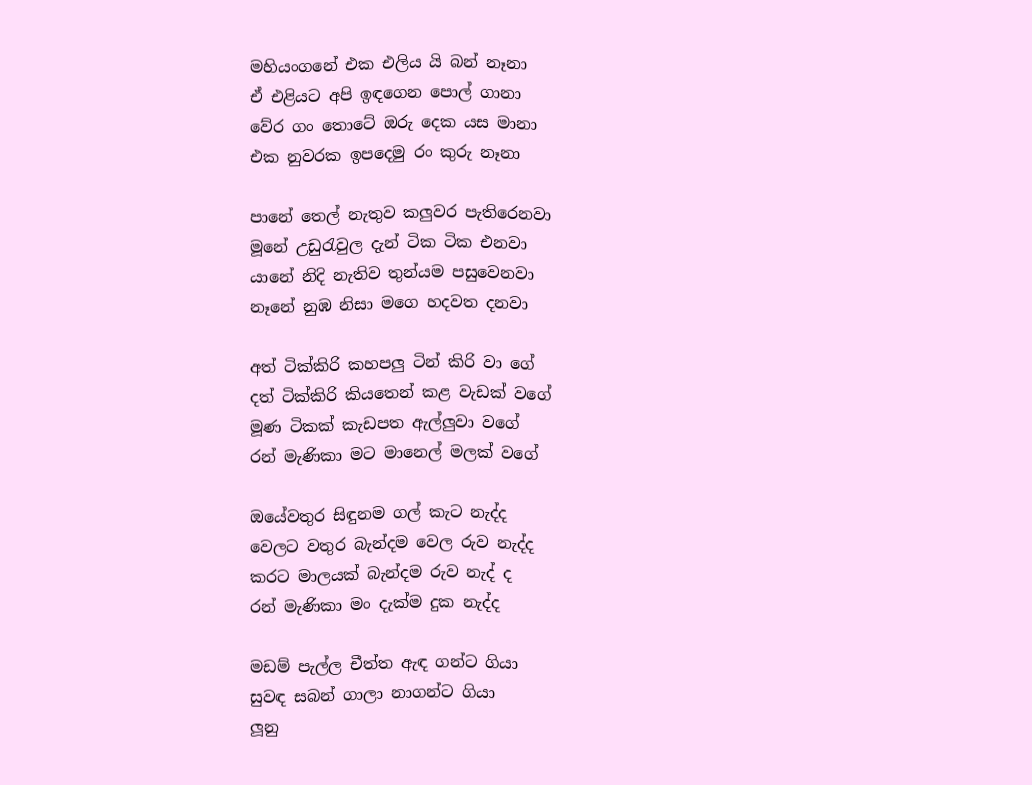මහියංගනේ එක එලිය යි බන් නෑනා
ඒ එළියට අපි ඉඳගෙන පොල් ගානා
වේර ගං තොටේ ඔරු දෙක යස මානා
එක නුවරක ඉපදෙමු රං කුරු නෑනා

පානේ තෙල් නැතුව කලුවර පැතිරෙනවා
මූනේ උඩුරැවුල දැන් ටික ටික එනවා
යානේ නිදි නැතිව තුන්යම පසුවෙනවා
නෑනේ නුඹ නිසා මගෙ හදවත දනවා

අත් ටික්කිරි කහපලු ටින් කිරි වා ගේ
දත් ටික්කිරි කියතෙන් කළ වැඩක් වගේ
මූණ ටිකක් කැඩපත ඇල්ලුවා වගේ
රන් මැණිකා මට මානෙල් මලක් වගේ

ඔයේවතුර සිඳුනම ගල් කැට නැද්ද
වෙලට වතුර බැන්දම වෙල රුව නැද්ද
කරට මාලයක් බැන්දම රුව නැද් ද
රන් මැණිකා මං දැක්ම දුක නැද්ද

මඩම් පැල්ල චීත්ත ඇඳ ගන්ට ගියා
සුවඳ සබන් ගාලා නාගන්ට ගියා
ලූනු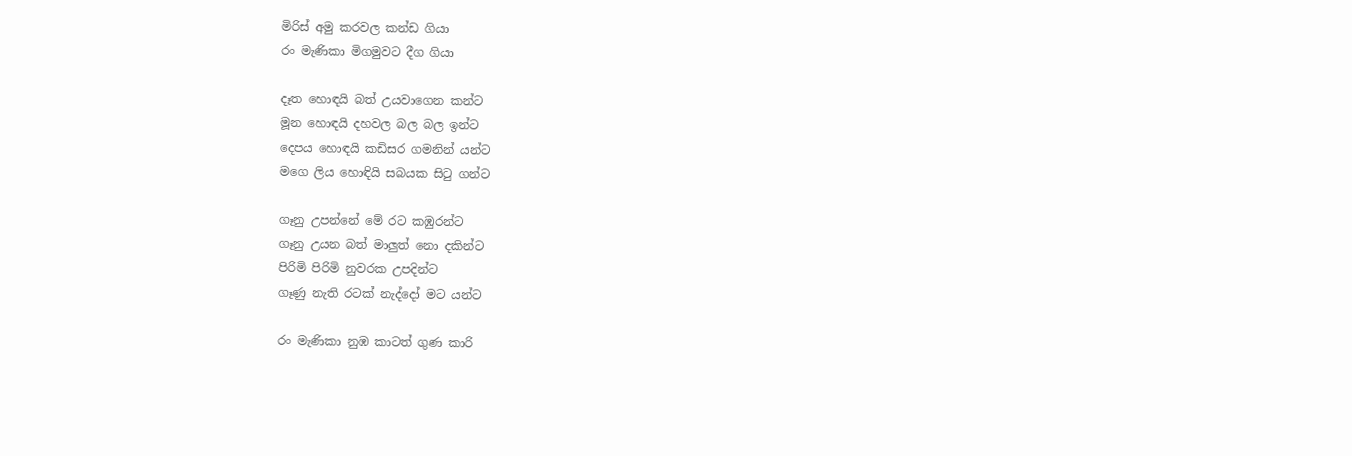මිරිස් අමු කරවල කන්ඩ ගියා
රං මැණිකා මිගමුවට දීග ගියා

දෑත හොඳයි බත් උයවාගෙන කන්ට
මූන හොඳයි දහවල බල බල ඉන්ට
දෙපය හොඳයි කඩිසර ගමනින් යන්ට
මගෙ ලිය හොඳියි සබයක සිටු ගන්ට

ගෑනු උපන්නේ මේ රට කඹුරන්ට
ගෑනු උයන බත් මාලුත් නො දකින්ට
පිරිමි පිරිමි නුවරක උපදින්ට
ගෑණු නැති රටක් නැද්දෝ මට යන්ට

රං මැණිකා නුඹ කාටත් ගුණ කාරි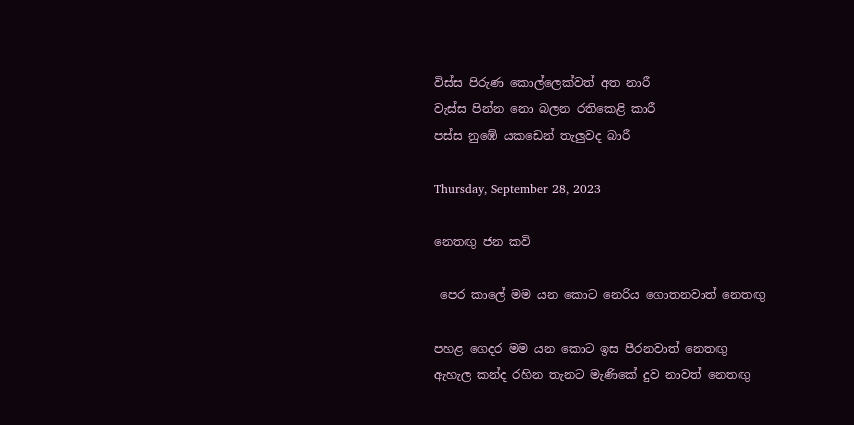විස්ස පිරුණ කොල්ලෙක්වත් අත නාරී
වැස්ස පින්න නො බලන රතිකෙළි කාරී
පස්ස නුඹේ යකඩෙන් තැලුවද බාරී

Thursday, September 28, 2023

නෙතඟු ජන කවි

 පෙර කාලේ මම යන කොට නෙරිය ගොතනවාත් නෙතඟු

පහළ ගෙදර මම යන කොට ඉස පීරනවාත් නෙතඟු
ඇහැල කන්ද රහින තැනට මැණිකේ දුව නාවත් නෙතඟු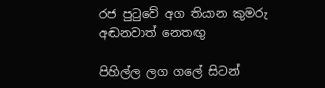රජ පුටුවේ අග තියාන කුමරු අඬනවාත් නෙතඟු

පිහිල්ල ලග ගලේ සිටන්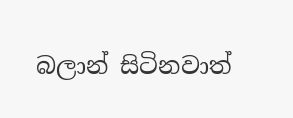බලාන් සිටිනවාත්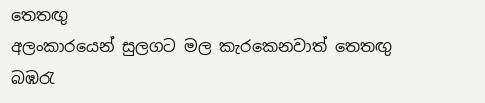තෙතඟු
අලංකාරයෙන් සුලගට මල කැරකෙනවාත් තෙතඟු
බඹරැ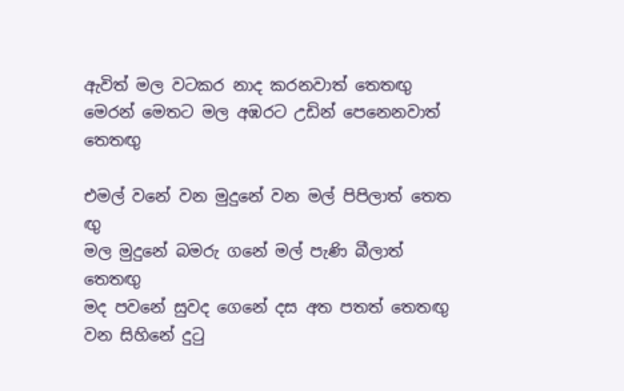ඇවිත් මල වටකර නාද කරනවාත් තෙතඟු
මෙරන් මෙතට මල අඹරට උඩින් පෙනෙනවාත් තෙතඟු

එමල් වනේ වන මුදුනේ වන මල් පිපිලාත් තෙත
ඟු
මල මුදුනේ බමරු ගනේ මල් පැණි බීලාත් තෙතඟු
මද පවනේ සුවද ගෙනේ දස අත පතත් තෙතඟු
වන සිහිනේ දුටු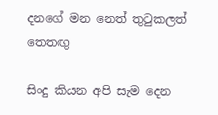දනගේ මන නෙත් තුටුකලත් තෙතඟු

සිංදු කියන අපි සැම දෙන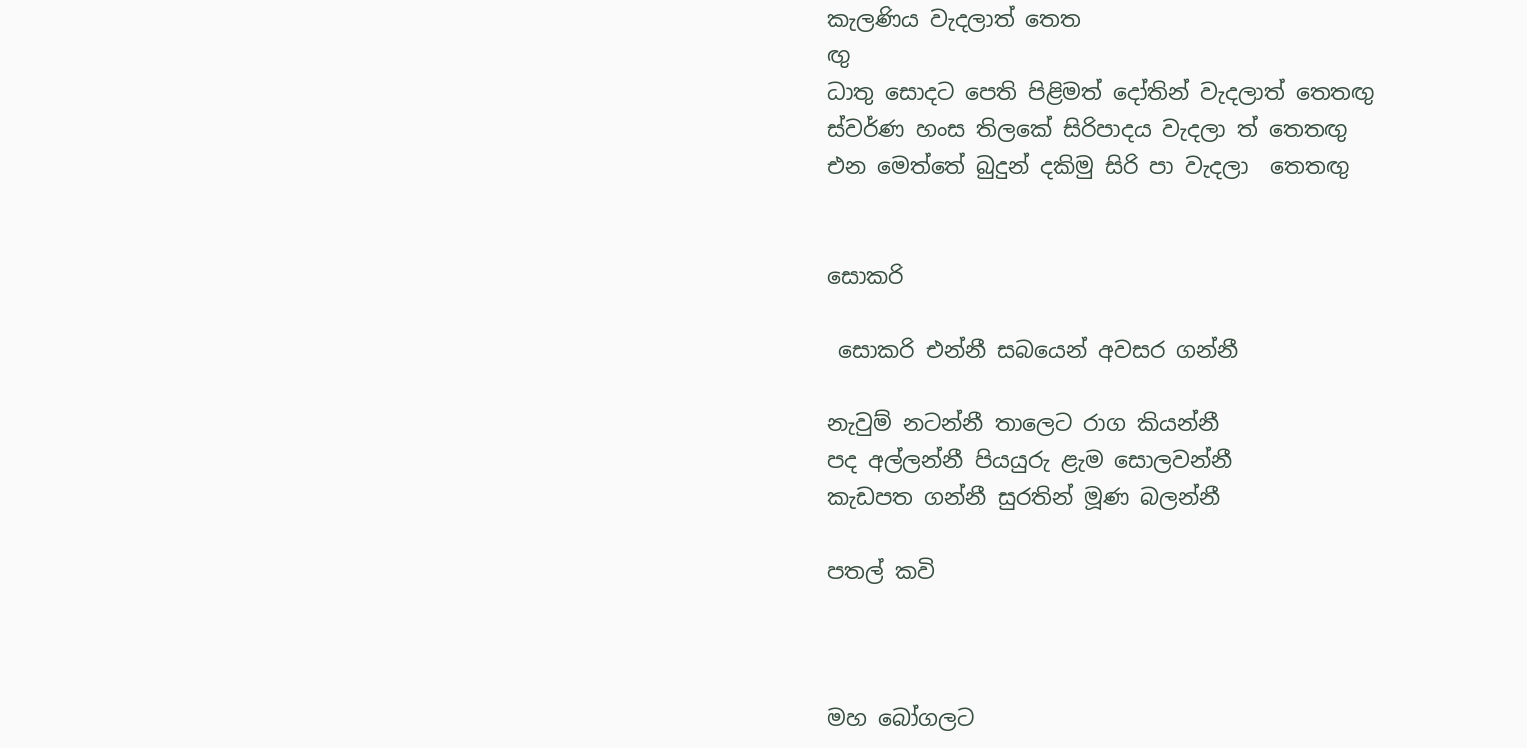කැලණිය වැදලාත් තෙත
ඟු
ධාතු සොදට පෙති පිළිමත් දෝතින් වැදලාත් තෙතඟු
ස්වර්ණ හංස තිලකේ සිරිපාදය වැදලා ත් තෙතඟු
එන මෙත්තේ බුදුන් දකිමු සිරි පා වැදලා ‍ තෙතඟු


සොකරි

 සොකරි එන්නී සබයෙන් අවසර ගන්නී

නැවුම් නටන්නී තාලෙට රාග කියන්නී
පද අල්ලන්නී පියයුරු ළැම සොලවන්නී
කැඩපත ගන්නී සුරතින් මූණ බලන්නී

පතල් කවි



මහ බෝගලට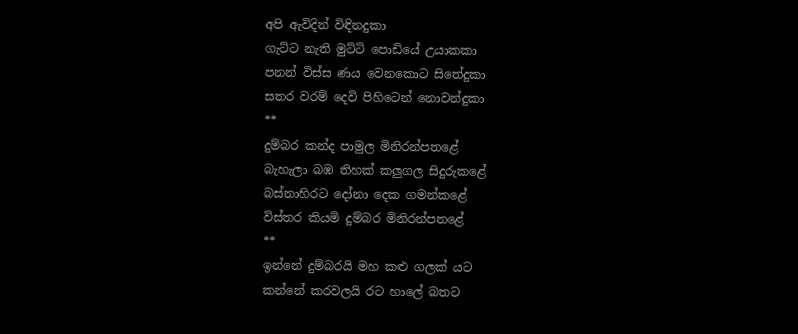අපි ඇවිදින් විඳිනදුකා
ගැට්ට නැති මුට්ටි පොඩියේ උයාකකා
පනන් විස්ස ණය වෙනකොට සිතේදුකා
සතර වරම් දෙවි පිහිටෙන් නොවන්දුකා
**
දුම්බර කන්ද පාමුල මිනිරන්පතළේ
බැහැලා බඹ තිහක් කලුගල සිදුරුකළේ
බස්නාහිරට දෝනා දෙක ගමන්කළේ
විස්තර කියමි දුම්බර මිනිරන්පතළේ
**
ඉන්නේ දුම්බරයි මහ කළු ගලක් යට
කන්නේ කරවලයි රට හාලේ බතට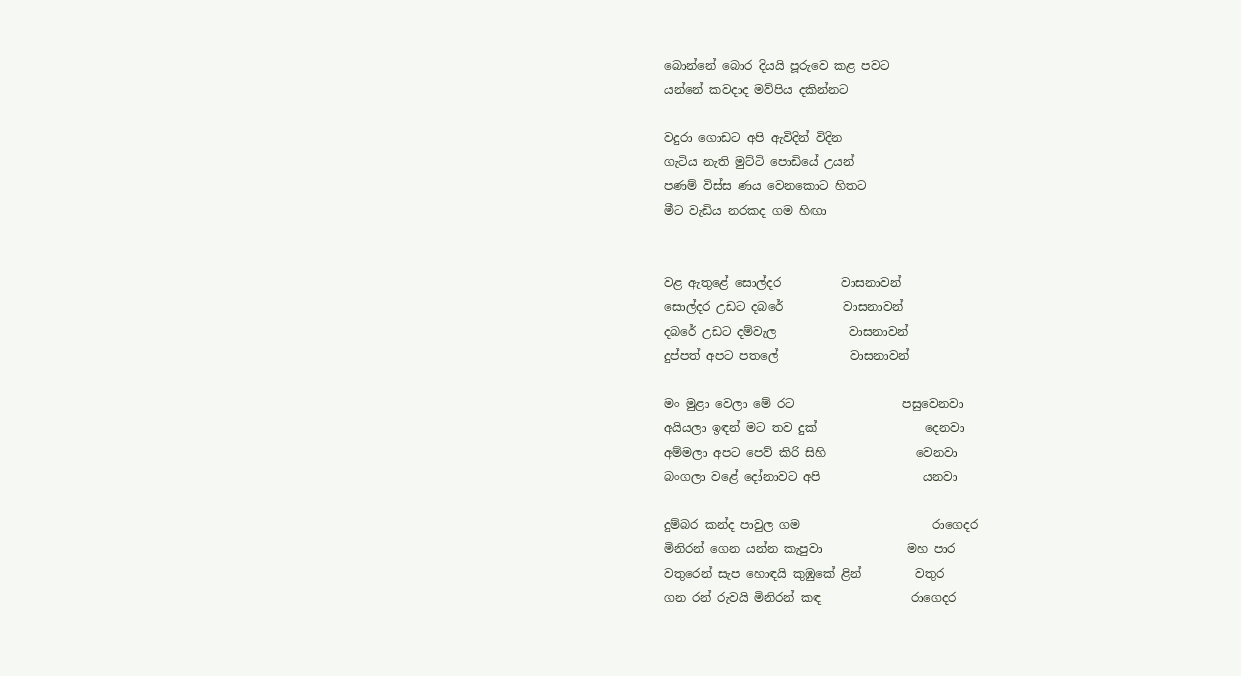බොන්නේ බොර දියයි පූරුවෙ කළ පවට
යන්නේ කවදාද මව්පිය දකින්නට

වදුරා ගොඩට අපි ඇවිදින් විදින
ගැටිය නැති මුට්ටි පොඩියේ උයන්
පණම් විස්ස ණය වෙනකොට හිතට
මීට වැඩිය නරකද ගම හිඟා


වළ ඇතුළේ සොල්දර          වාසනාවන්
සොල්දර උඩට දබරේ          වාසනාවන්
දබරේ උඩට දම්වැල            වාසනාවන්
දුප්පත් අපට පතලේ            වාසනාවන්

මං මුළා වෙලා මේ රට                  පසුවෙනවා
අයියලා ඉඳන් මට තව දුක්                  දෙනවා
අම්මලා අපට පෙව් කිරි සිහි               වෙනවා
බංගලා වළේ දෝනාවට අපි                 යනවා

දුම්බර කන්ද පාවුල ගම                      රාගෙදර
මිනිරන් ගෙන යන්න කැපුවා              මහ පාර
වතුරෙන් සැප හොඳයි කුඹුකේ ළින්         වතුර
ගන රන් රුවයි මිනිරන් කඳ               රාගෙදර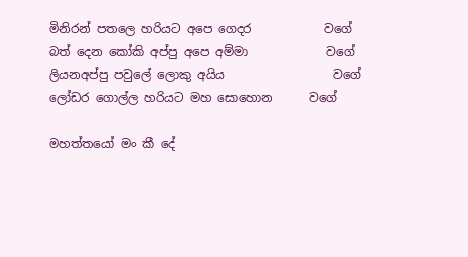මිනිරන් පතලෙ හරියට අපෙ ගෙදර            වගේ
බත් දෙන කෝකි අප්පු අපෙ අම්මා             වගේ
ලියනඅප්පු පවුලේ ලොකු අයිය                  වගේ
ලෝඩර ගොල්ල හරියට මහ සොහොන      වගේ

මහත්තයෝ මං කී දේ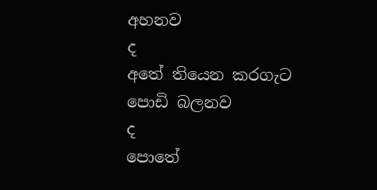අහනව                          ද
අතේ තියෙන කරගැට පොඩි බලනව                ද
පොතේ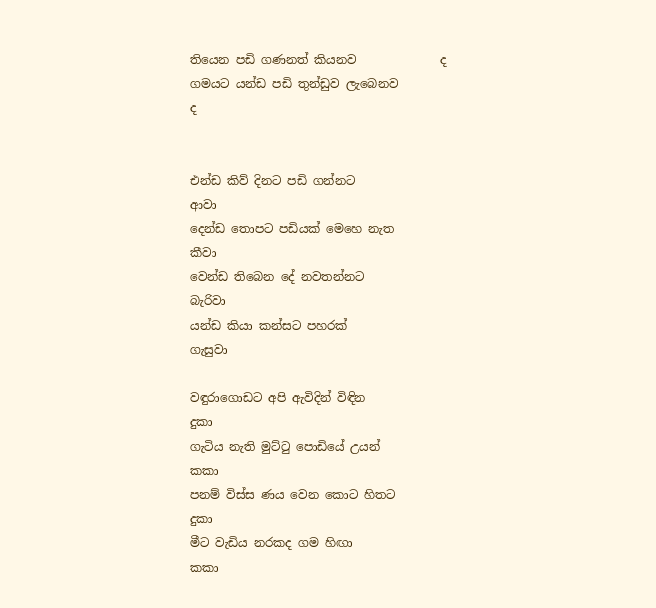තියෙන පඩි ගණනත් කියනව              ද
ගමයට යන්ඩ පඩි තුන්ඩුව ලැබෙනව                ද


එන්ඩ කිව් දිනට පඩි ගන්නට                         ආවා
දෙන්ඩ තොපට පඩියක් මෙහෙ නැත             කීවා
වෙන්ඩ තිබෙන දේ නවතන්නට                 බැරිවා
යන්ඩ කියා කන්සට පහරක්                       ගැසුවා

වඳුරාගොඩට අපි ඇවිදින් විඳින                      දුකා
ගැටිය නැති මුට්ටු පොඩියේ උයන්                කකා
පනම් විස්ස ණය වෙන කොට හිතට               දුකා
මීට වැඩිය නරකද ගම හිඟා                          කකා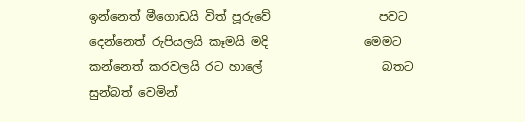ඉන්නෙත් මීගොඩයි විත් පූරුවේ                  පවට
දෙන්නෙත් රුපියලයි කෑමයි මදි                මෙමට
කන්නෙත් කරවලයි රට හාලේ                    බතට
සුන්බත් වෙමින්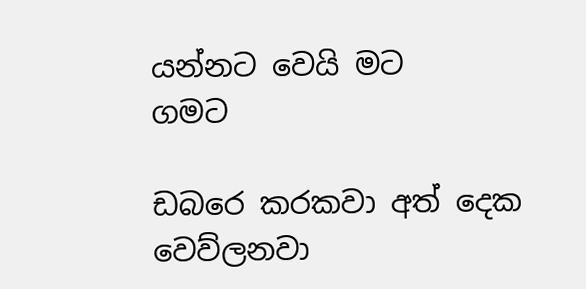යන්නට වෙයි මට               ගමට

ඩබරෙ කරකවා අත් දෙක                    වෙව්ලනවා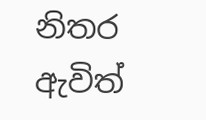නිතර ඇවිත්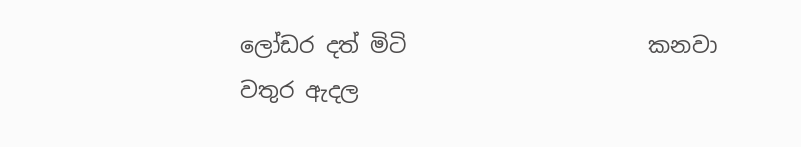ලෝඩර දත් මිටි                      කනවා
වතුර ඇදල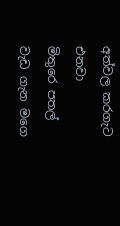අත්වල කරගැට                         එනවා
මිතුරෙ පතල් වැඩ ගැන මගෙ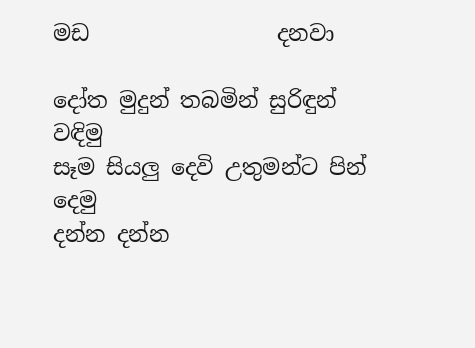මඩ                 දනවා

දෝත මුදුන් තබමින් සුරිඳුන්                          වඳිමු
සෑම සියලු දෙවි උතුමන්ට පින්                       දෙමු
දන්න දන්න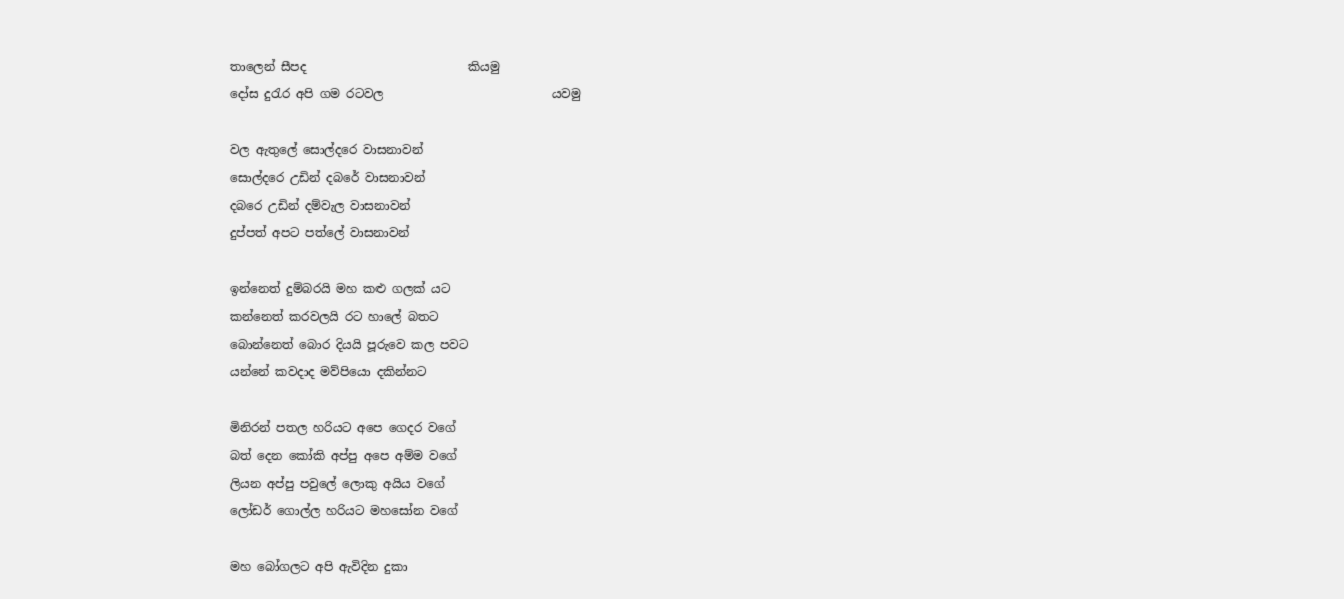තාලෙන් සීපද                           කියමු
දෝස දුරැර අපි ගම රටවල                            යවමු

වල ඇතුලේ සොල්දරෙ වාසනාවන්
සොල්දරෙ උඩින් දබරේ වාසනාවන්
දබරෙ උඩින් දම්වැල වාසනාවන්
දුප්පත් අපට පත්ලේ වාසනාවන්

ඉන්නෙත් දුම්බරයි මහ කළු ගලක් යට
කන්නෙත් කරවලයි රට හාලේ බතට
බොන්නෙත් බොර දියයි පූරුවෙ කල පවට
යන්නේ කවදාද මව්පියො දකින්නට

මිනිරන් පතල හරියට අපෙ ගෙදර වගේ
බත් දෙන කෝකි අප්පු අපෙ අම්ම වගේ
ලියන අප්පු පවුලේ ලොකු අයිය වගේ
ලෝඩර් ගොල්ල හරියට මහසෝන වගේ

මහ බෝගලට අපි ඇවිදින දුකා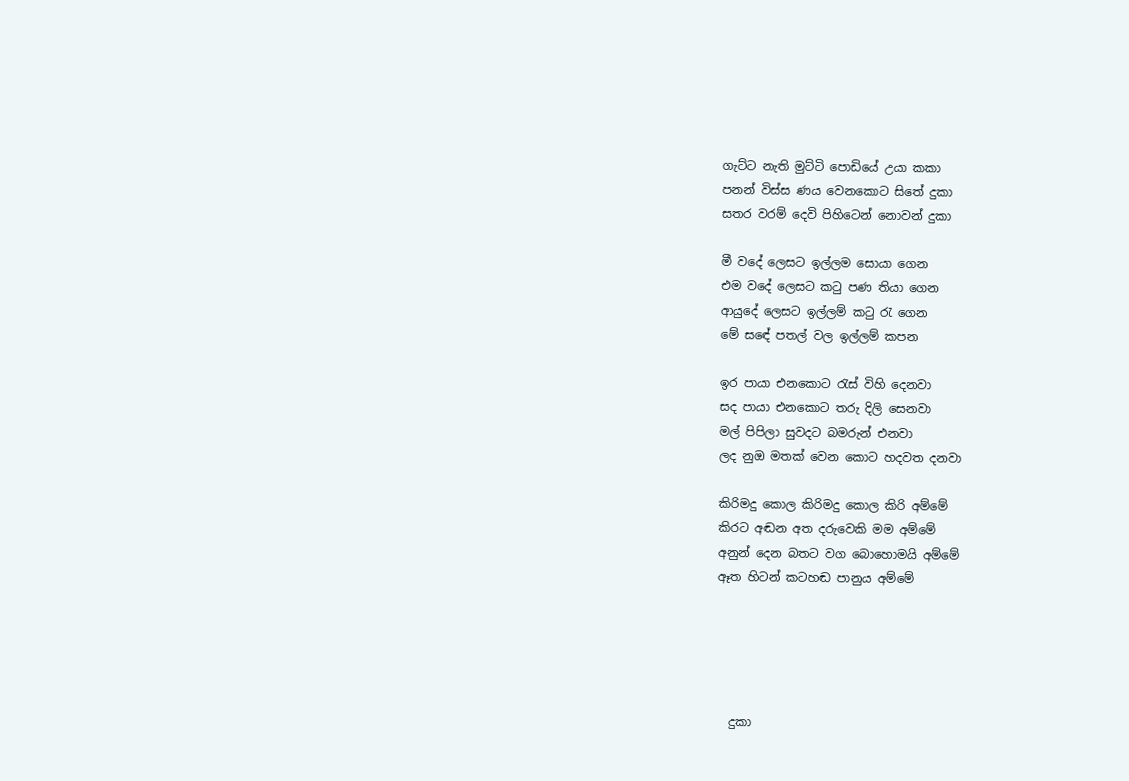ගැට්ට නැති මුට්ටි පොඩියේ උයා කකා
පනන් විස්ස ණය වෙනකොට සිතේ දුකා
සතර වරම් දෙවි පිහිටෙන් නොවන් දුකා

මී වදේ ලෙසට ඉල්ලම සොයා ගෙන
එම වදේ ලෙසට කටු පණ තියා ගෙන
ආයුදේ ලෙසට ඉල්ලම් කටු රැ ගෙන
මේ සඳේ පතල් වල ඉල්ලම් කපන

ඉර පායා එනකොට රැස් විහි දෙනවා
සද පායා එනකොට තරු දිලි සෙනවා
මල් පිපිලා සුවදට බමරුන් එනවා
ලද නුඔ මතක් වෙන කොට හදවත දනවා

කිරිමදු කොල කිරිමදු කොල කිරි අම්මේ
කිරට අඬන අත දරුවෙකි මම අම්මේ
අනුන් දෙන බතට වග බොහොමයි අම්මේ
ඈත හිටන් කටහඬ පානුය අම්මේ





  දුකා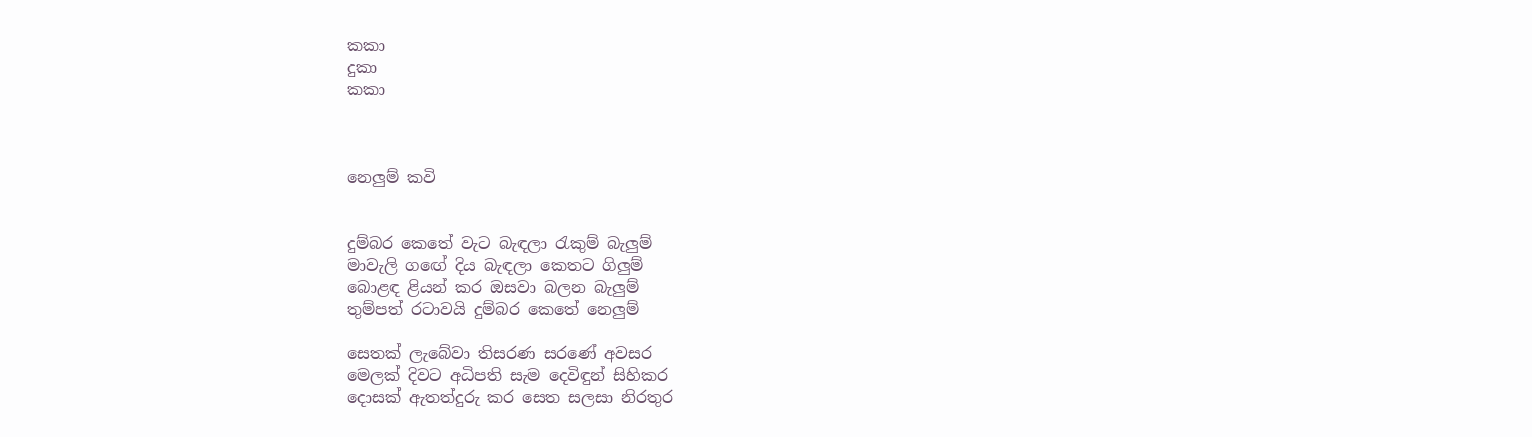කකා
දුකා
කකා



නෙලුම් කවි


දුම්බර කෙතේ වැට බැඳලා රැකුම් බැලුම්
මාවැලි ගඟේ දිය බැඳලා කෙත‍ට ගිලුම්
බොළඳ ළියන් කර ඔසවා බලන බැලුම්
තුම්පත් රටාවයි දුම්බර කෙතේ නෙලුම්

සෙතක් ලැබේවා තිසරණ සරණේ අවසර
මෙලක් දිවට අධිපති සැම දෙවිඳුන් සිහිකර
දොසක් ඇතත්දුරු කර සෙත සලසා නිරතුර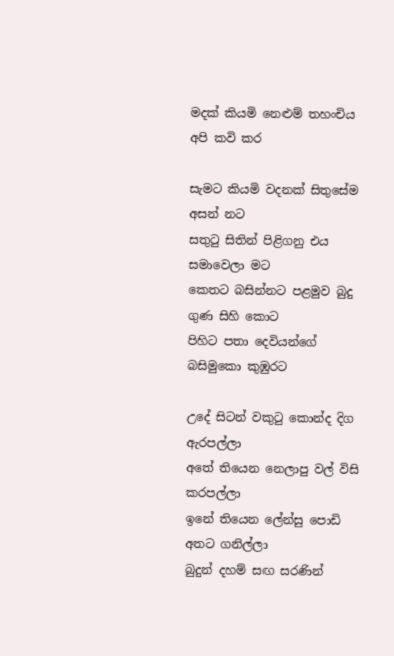මදක් කියමි නෙළුම් තහංචිය අපි කවි කර

සැමට කියමි වදනක් සිතුසේම අසන් නට
සතුටු සිතින් පිළිගනු එය සමාවෙලා මට
කෙතට බසින්නට පළමුව බුදු ගුණ සිහි කොට
පිහිට පතා දෙවියන්ගේ බසිමුකො කුඹුරට

උදේ සිටන් වකුටු කොන්ද දිග ඇරපල්ලා
අතේ තියෙන නෙලාපු වල් විසි කරපල්ලා
ඉනේ තියෙන ලේන්සු පොඩි අතට ගනිල්ලා
බුදුන් දහම් සඟ සරණින්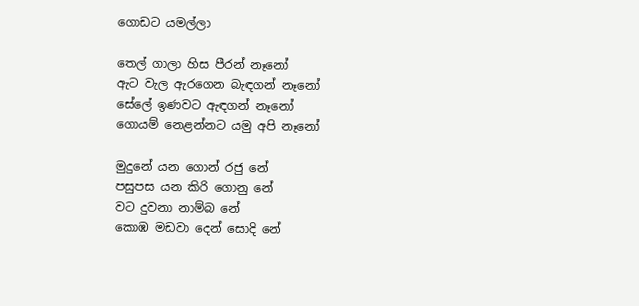ගොඩට යමල්ලා

තෙල් ගාලා හිස පීරන් නෑනෝ
ඇට වැල ඇරගෙන බැඳගන් නෑනෝ
සේලේ ඉණවට ඇඳගන් නෑනෝ
ගොයම් නෙළන්නට යමු අපි නෑනෝ

මුදුනේ යන ගොන් රජු නේ
පසුපස යන කිරි ගොනු නේ
වට දුවනා නාම්බ නේ
කොඹ මඩවා දෙන් සොදි නේ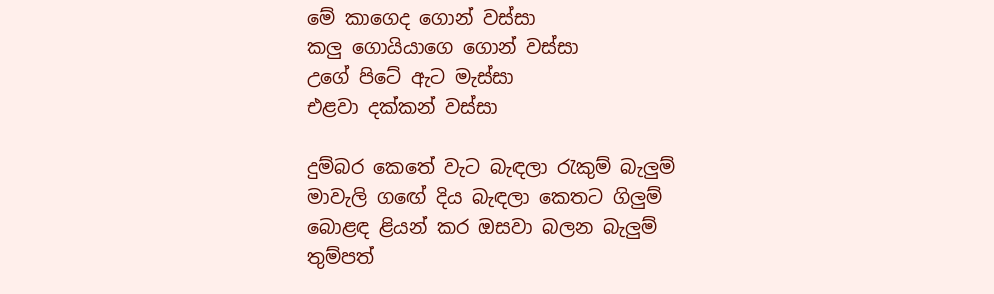මේ කාගෙද ගොන් වස්සා
කලු‍ ගොයියාගෙ ගොන් වස්සා
උගේ පිටේ ඇට මැස්සා
එළවා දක්කන් වස්සා

දුම්බර කෙතේ වැට බැඳලා රැකුම් බැලුම්
මාවැලි ගඟේ දිය බැඳලා කෙත‍ට ගිලුම්
බොළඳ ළියන් කර ඔසවා බලන බැලුම්
තුම්පත්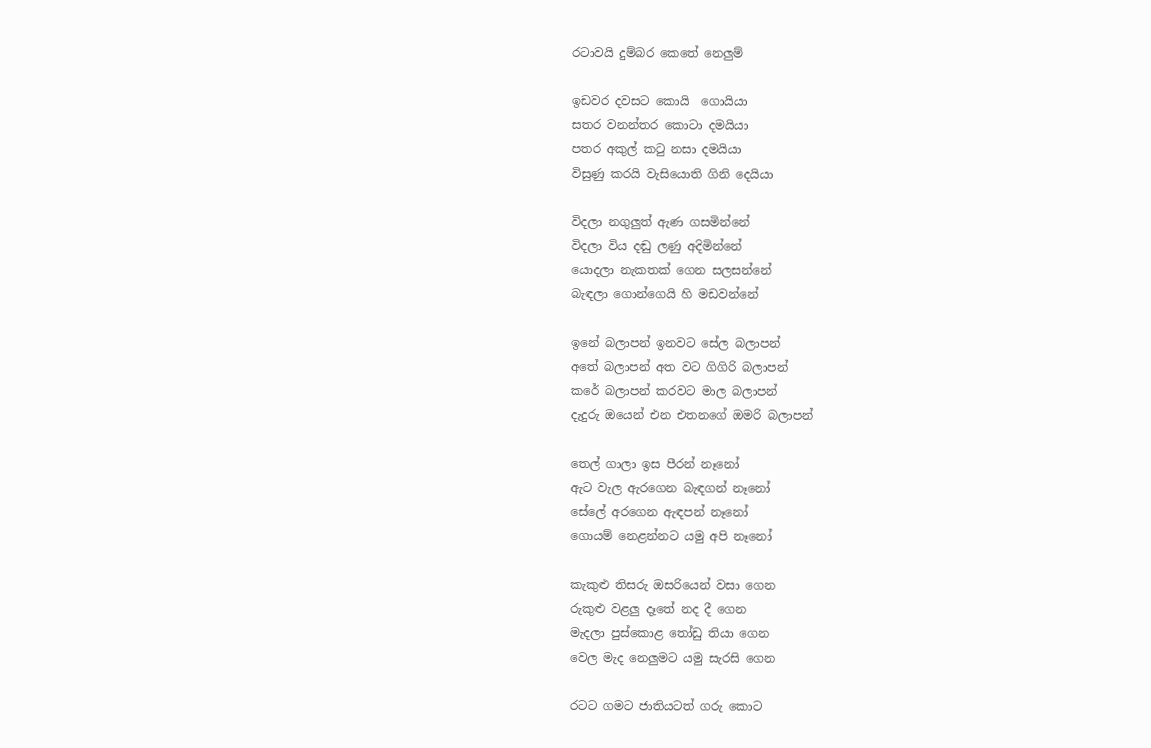රටාවයි දුම්බර කෙතේ නෙලුම්

ඉඩවර දවසට කොයි ‍ ගොයියා
සතර වනන්තර කොටා දමයියා
පතර අකුල් කටු නසා දමයියා
විසුණු කරයි වැසියොති ගිනි දෙයියා

විදලා නගුලුත් ඇණ ගසමින්නේ
විදලා විය දඬු ලණු අදිමින්නේ
යොදලා නැකතක් ගෙන සලසන්නේ
බැඳලා ගොන්ගෙයි හි මඩවන්නේ

ඉනේ බලාපන් ඉනවට සේල බලාපන්
අතේ බලාපන් අත වට ගිගිරි බලාපන්
කරේ බලාපන් කරවට මාල බලාපන්
දැදුරු ඔයෙන් එන එතනගේ ඔමරි බලාපන්

තෙල් ගාලා ඉස පීරන් නෑනෝ
ඇට වැල ඇරගෙන බැඳගන් නෑනෝ
සේලේ අරගෙන ඇඳපන් නෑනෝ
ගොයම් නෙළන්නට යමු අපි නෑනෝ

කැකුළු තිසරු ඔසරියෙන් වසා ගෙන
රුකුළු වළලු දෑතේ නද දී ගෙන
මැදලා පුස්කොළ තෝඩු තියා ගෙන
වෙල මැද නෙලුමට යමු සැරසි ගෙන

රටට ගමට ජාතියටත් ගරු කොට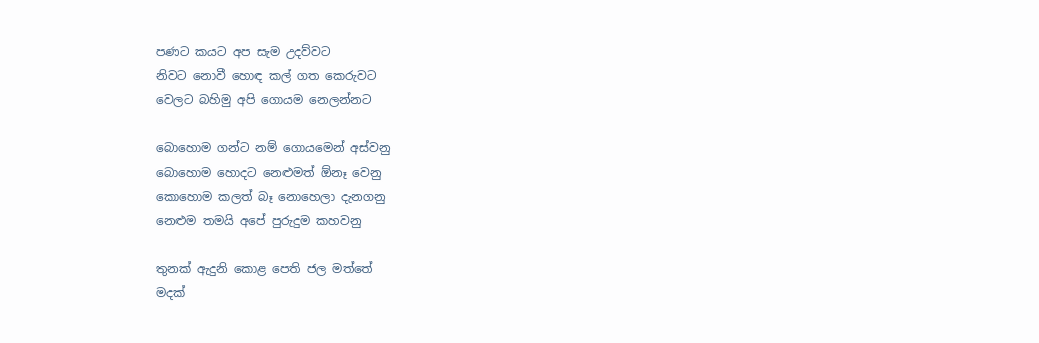පණට කයට අප සැම උදව්වට
නිවට නොවී හොඳ කල් ගත කෙරුවට
වෙලට බහිමු අපි ගොයම නෙලන්නට

බොහොම ගන්ට නම් ගොයමෙන් අස්වනු
බොහොම හොදට නෙළුමත් ඕනෑ වෙනු
කොහොම කලත් බෑ නොහෙලා දැනගනු
නෙළුම තමයි අපේ පුරුදුම කහවනු

තුනක් ඇදුනි කොළ පෙති ජල මත්තේ
මදක්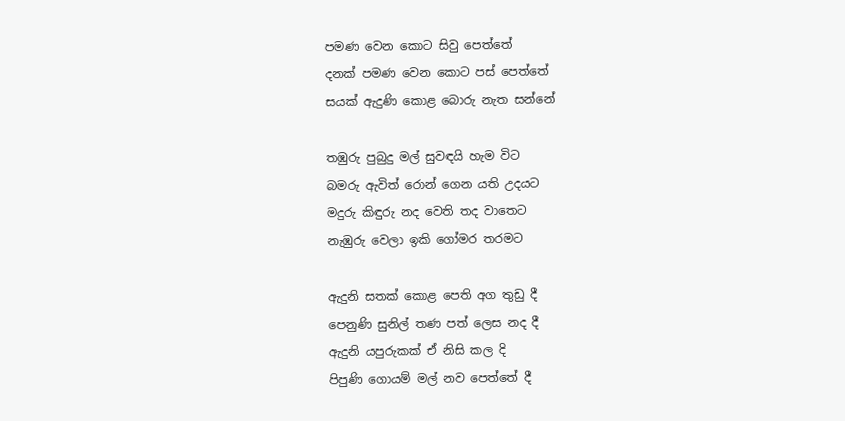පමණ වෙන කොට සිවු පෙත්තේ
දනක් පමණ වෙන කොට පස් පෙත්තේ
සයක් ඇදුණි කොළ බොරු නැත සන්නේ

තඹුරු පුබුදු මල් සුවඳයි හැම විට
බමරු ඇවිත් රොන් ගෙන යති උදයට
මදුරු කිඳුරු නද වෙති තද වාතෙට
නැඹුරු වෙලා ඉකි ගෝමර තරමට

ඇදුනි සතක් කොළ පෙති අග තුඩු දී
පෙනුණි සුනිල් තණ පත් ලෙස නද දී
ඇදුනි යපුරුකක් ඒ නිසි කල දි
පිපුණි ගොයම් මල් නව පෙත්තේ දී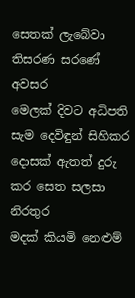සෙතක් ලැබේවා තිසරණ සරණේ අවසර
මෙලක් දිවට අධිපති සැම දෙවිඳුන් සිහිකර
දොසක් ඇතත් දුරු කර සෙත සලසා නිරතුර
මදක් කියමි නෙළුම්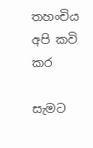තහංචිය අපි කවි කර

සැමට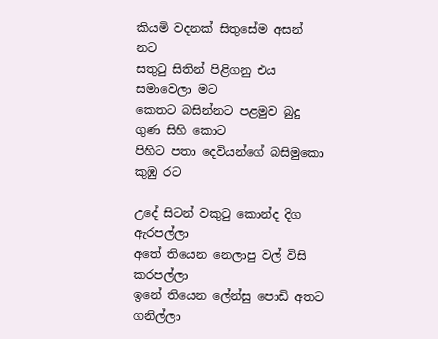කියමි වදනක් සිතුසේම අසන් නට
සතුටු සිතින් පිළිගනු එය සමාවෙලා මට
කෙතට බසින්නට පළමුව බුදු ගුණ සිහි කොට
පිහිට පතා දෙවියන්ගේ බසිමුකො කුඹු රට

උදේ සිටන් වකුටු කොන්ද දිග ඇරපල්ලා
අතේ තියෙන නෙලාපු වල් විසි කරපල්ලා
ඉනේ තියෙන ලේන්සු පොඩි අතට ගනිල්ලා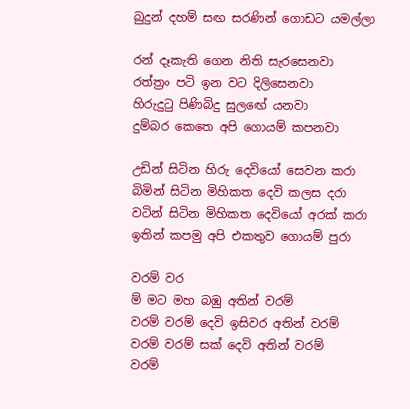බුදුන් දහම් සඟ සරණින් ගොඩට යමල්ලා

රන් දෑකැති ගෙන නිති සැරසෙනවා
රත්ත්‍රං පටි ඉන වට දිලිසෙනවා
හිරුදුටු පිණිබිදු සුලඟේ යනවා
දුම්බර කෙතෙ අපි ගොයම් කපනවා

උඩින් සිටින හිරු දෙවියෝ සෙවන කරා
බිමින් සිටින මිහිකත දෙවි කලස දරා
වටින් සිටින මිහිකත දෙවියෝ අරක් කරා
ඉතින් කපමු අපි එකතුව ගොයම් පුරා

වරම් වර
ම් මට මහ බඹු අතින් වරම්
වරම් වරම් දෙවි ඉසිවර අතින් වරම්
වරම් වරම් සක් දෙවි අතින් වරම්
වරම්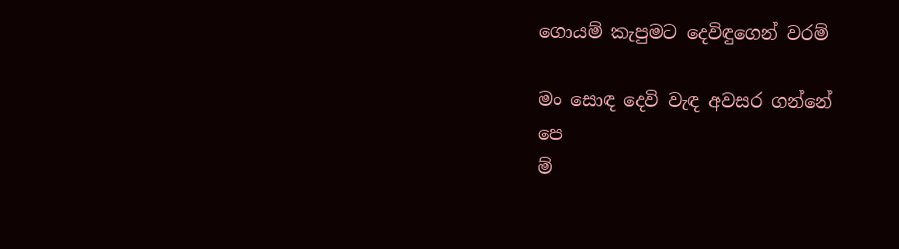ගොයම් කැපුමට දෙවිඳුගෙන් වරම්

මං සොඳ දෙවි වැඳ අවසර ගන්නේ
පෙ
ම්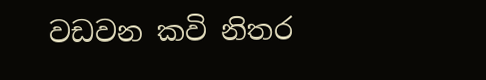වඩවන කවි නිතර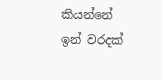කියන්නේ
ඉන් වරදක්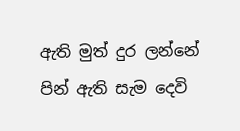ඇති මුත් දුර ලන්නේ
පින් ඇති සැම දෙවි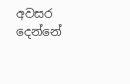අවසර දෙන්නේ